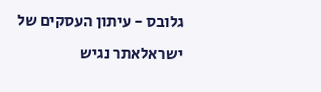גלובס - עיתון העסקים של ישראלאתר נגיש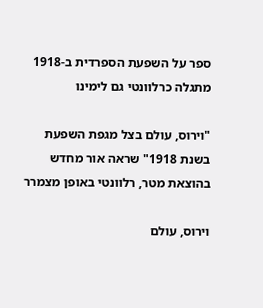ספר על השפעת הספרדית ב-1918 מתגלה כרלוונטי גם לימינו

"וירוס, עולם בצל מגפת השפעת בשנת 1918" שראה אור מחדש בהוצאת מטר, רלוונטי באופן מצמרר

וירוס, עולם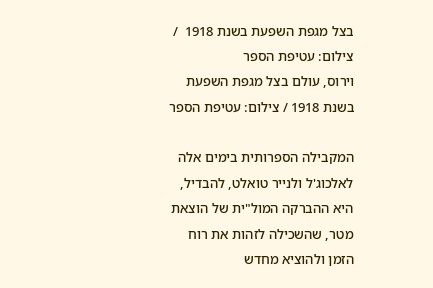בצל מגפת השפעת בשנת 1918  / צילום: עטיפת הספר
וירוס, עולם בצל מגפת השפעת בשנת 1918 / צילום: עטיפת הספר

המקבילה הספרותית בימים אלה לאלכוג'ל ולנייר טואלט, להבדיל, היא ההברקה המול"ית של הוצאת מטר, שהשכילה לזהות את רוח הזמן ולהוציא מחדש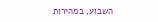השבוע, במהירות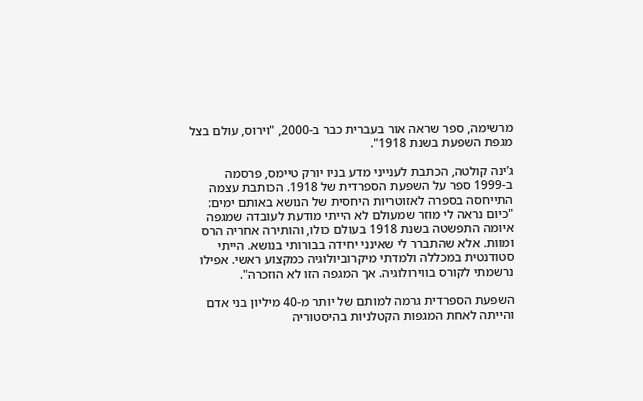מרשימה, ספר שראה אור בעברית כבר ב-2000, "וירוס, עולם בצל מגפת השפעת בשנת 1918".

ג’ינה קולטה, הכתבת לענייני מדע בניו יורק טיימס, פרסמה ב-1999 ספר על השפעת הספרדית של 1918. הכותבת עצמה התייחסה בספרה לאזוטריות היחסית של הנושא באותם ימים: "כיום נראה לי מוזר שמעולם לא הייתי מודעת לעובדה שמגפה איומה התפשטה בשנת 1918 בעולם כולו, והותירה אחריה הרס ומוות. אלא שהתברר לי שאינני יחידה בבורותי בנושא. הייתי סטודנטית במכללה ולמדתי מיקרוביולוגיה כמקצוע ראשי. אפילו נרשמתי לקורס בווירולוגיה. אך המגפה הזו לא הוזכרה".

השפעת הספרדית גרמה למותם של יותר מ-40 מיליון בני אדם והייתה לאחת המגפות הקטלניות בהיסטוריה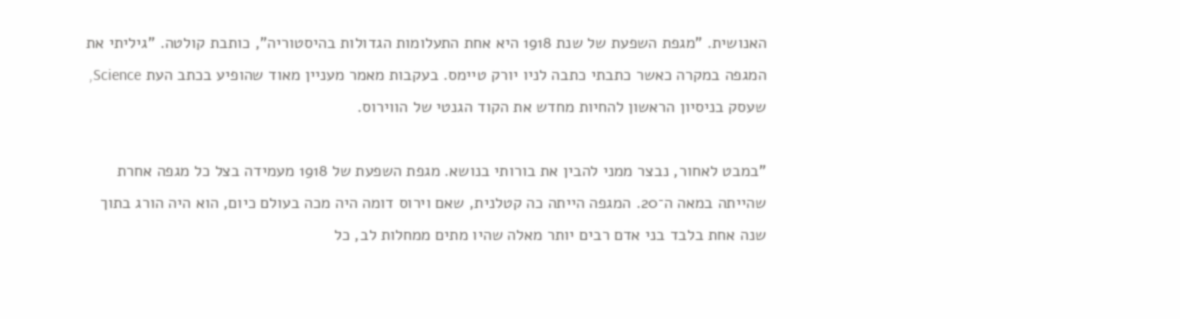האנושית. "מגפת השפעת של שנת 1918 היא אחת התעלומות הגדולות בהיסטוריה", כותבת קולטה. "גיליתי את המגפה במקרה כאשר כתבתי כתבה לניו יורק טיימס. בעקבות מאמר מעניין מאוד שהופיע בכתב העת Science, שעסק בניסיון הראשון להחיות מחדש את הקוד הגנטי של הווירוס.

"במבט לאחור, נבצר ממני להבין את בורותי בנושא. מגפת השפעת של 1918 מעמידה בצל כל מגפה אחרת שהייתה במאה ה־20. המגפה הייתה כה קטלנית, שאם וירוס דומה היה מכה בעולם כיום, הוא היה הורג בתוך שנה אחת בלבד בני אדם רבים יותר מאלה שהיו מתים ממחלות לב, כל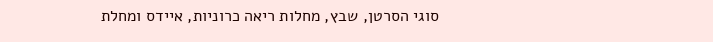סוגי הסרטן, שבץ, מחלות ריאה כרוניות, איידס ומחלת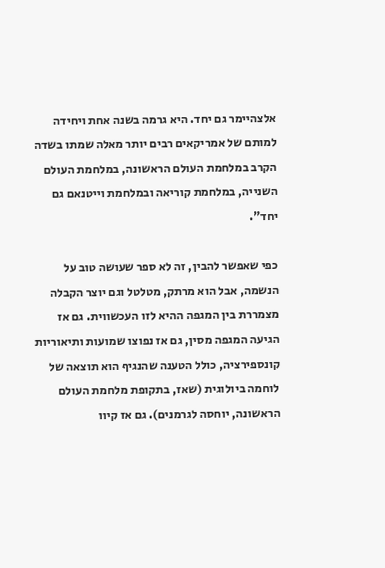אלצהיימר גם יחד. היא גרמה בשנה אחת ויחידה למותם של אמריקאים רבים יותר מאלה שמתו בשדה הקרב במלחמת העולם הראשונה, במלחמת העולם השנייה, במלחמת קוריאה ובמלחמת וייטנאם גם יחד".

כפי שאפשר להבין, זה לא ספר שעושה טוב על הנשמה, אבל הוא מרתק, מטלטל וגם יוצר הקבלה מצמררת בין המגפה ההיא לזו העכשווית. גם אז הגיעה המגפה מסין, גם אז נפוצו שמועות ותיאוריות קונספירציה, כולל הטענה שהנגיף הוא תוצאה של לוחמה ביולוגית (שאז, בתקופת מלחמת העולם הראשונה, יוחסה לגרמנים). גם אז קיוו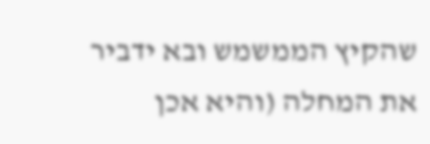שהקיץ הממשמש ובא ידביר את המחלה (והיא אכן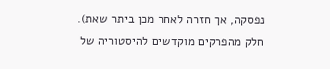נפסקה, אך חזרה לאחר מכן ביתר שאת).
חלק מהפרקים מוקדשים להיסטוריה של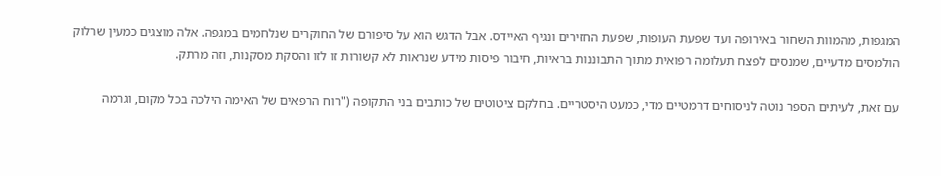המגפות, מהמוות השחור באירופה ועד שפעת העופות, שפעת החזירים ונגיף האיידס. אבל הדגש הוא על סיפורם של החוקרים שנלחמים במגפה. אלה מוצגים כמעין שרלוק הולמסים מדעיים, שמנסים לפצח תעלומה רפואית מתוך התבוננות בראיות, חיבור פיסות מידע שנראות לא קשורות זו לזו והסקת מסקנות, וזה מרתק.

עם זאת, לעיתים הספר נוטה לניסוחים דרמטיים מדי, כמעט היסטריים. בחלקם ציטוטים של כותבים בני התקופה ("רוח הרפאים של האימה הילכה בכל מקום, וגרמה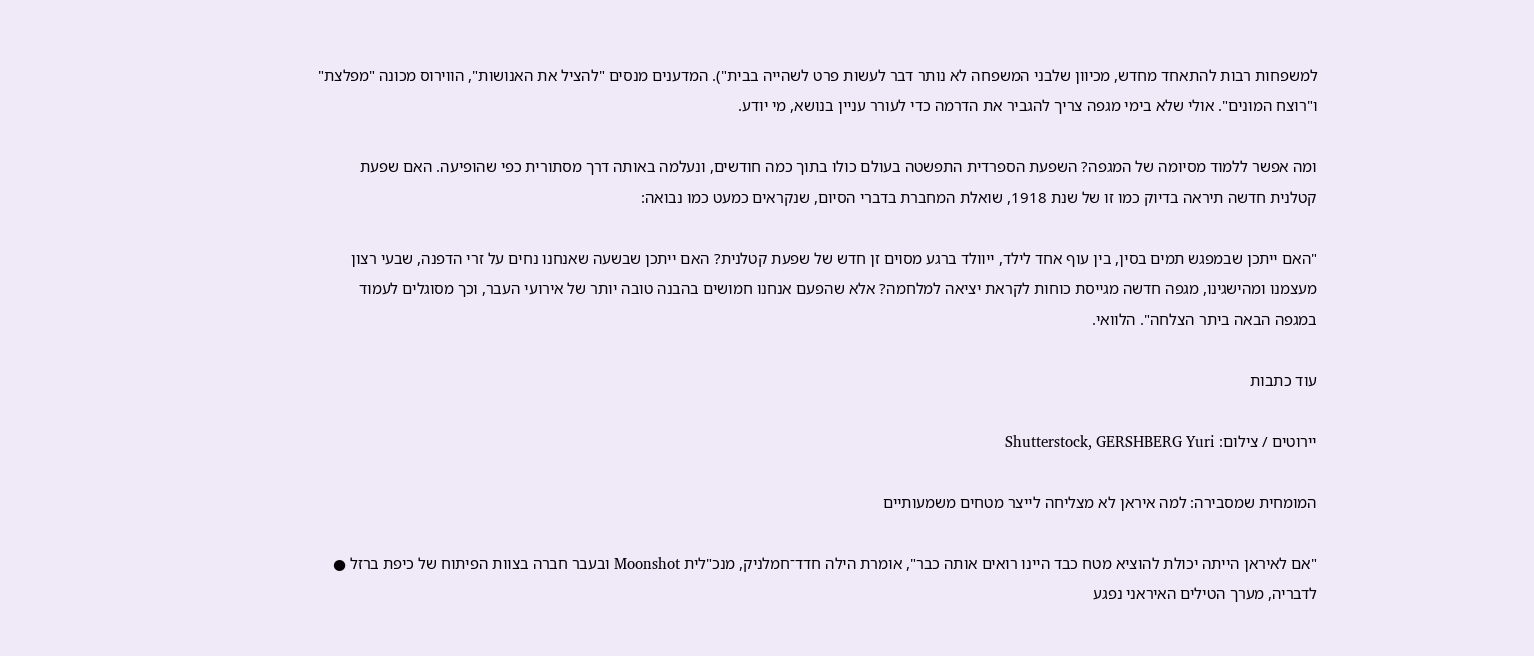למשפחות רבות להתאחד מחדש, מכיוון שלבני המשפחה לא נותר דבר לעשות פרט לשהייה בבית"). המדענים מנסים "להציל את האנושות", הווירוס מכונה "מפלצת" ו"רוצח המונים". אולי שלא בימי מגפה צריך להגביר את הדרמה כדי לעורר עניין בנושא, מי יודע.

ומה אפשר ללמוד מסיומה של המגפה? השפעת הספרדית התפשטה בעולם כולו בתוך כמה חודשים, ונעלמה באותה דרך מסתורית כפי שהופיעה. האם שפעת קטלנית חדשה תיראה בדיוק כמו זו של שנת 1918, שואלת המחברת בדברי הסיום, שנקראים כמעט כמו נבואה:

"האם ייתכן שבמפגש תמים בסין, בין עוף אחד לילד, ייוולד ברגע מסוים זן חדש של שפעת קטלנית? האם ייתכן שבשעה שאנחנו נחים על זרי הדפנה, שבעי רצון מעצמנו ומהישגינו, מגפה חדשה מגייסת כוחות לקראת יציאה למלחמה? אלא שהפעם אנחנו חמושים בהבנה טובה יותר של אירועי העבר, וכך מסוגלים לעמוד במגפה הבאה ביתר הצלחה". הלוואי.

עוד כתבות

יירוטים / צילום: Shutterstock, GERSHBERG Yuri

המומחית שמסבירה: למה איראן לא מצליחה לייצר מטחים משמעותיים

"אם לאיראן הייתה יכולת להוציא מטח כבד היינו רואים אותה כבר", אומרת הילה חדד־חמלניק, מנכ"לית Moonshot ובעבר חברה בצוות הפיתוח של כיפת ברזל ● לדבריה, מערך הטילים האיראני נפגע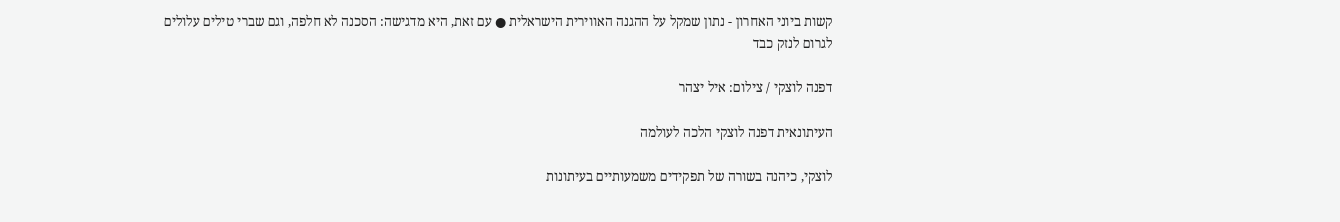קשות ביוני האחרון - נתון שמקל על ההגנה האווירית הישראלית ● עם זאת, היא מדגישה: הסכנה לא חלפה, וגם שברי טילים עלולים לגרום לנזק כבד

דפנה לוצקי / צילום: איל יצהר

העיתונאית דפנה לוצקי הלכה לעולמה

לוצקי, כיהנה בשורה של תפקידים משמעותיים בעיתונות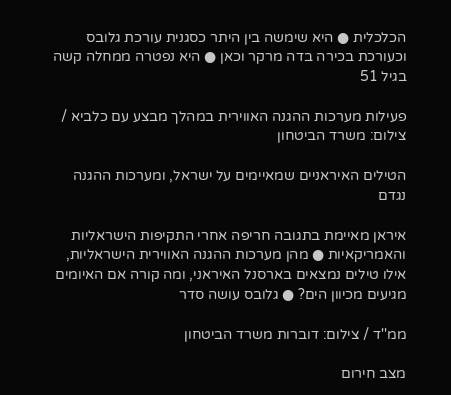הכלכלית ● היא שימשה בין היתר כסגנית עורכת גלובס וכעורכת בכירה בדה מרקר וכאן ● היא נפטרה ממחלה קשה בגיל 51

פעילות מערכות ההגנה האווירית במהלך מבצע עם כלביא / צילום: משרד הביטחון

הטילים האיראניים שמאיימים על ישראל, ומערכות ההגנה נגדם

איראן מאיימת בתגובה חריפה אחרי התקיפות הישראליות והאמריקאיות ● מהן מערכות ההגנה האווירית הישראליות, אילו טילים נמצאים בארסנל האיראני, ומה קורה אם האיומים מגיעים מכיוון הים? ● גלובס עושה סדר

ממ''ד / צילום: דוברות משרד הביטחון

מצב חירום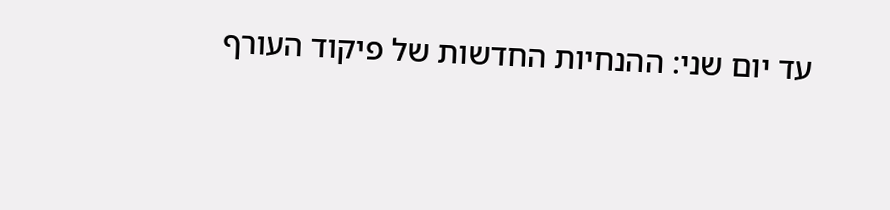עד יום שני: ההנחיות החדשות של פיקוד העורף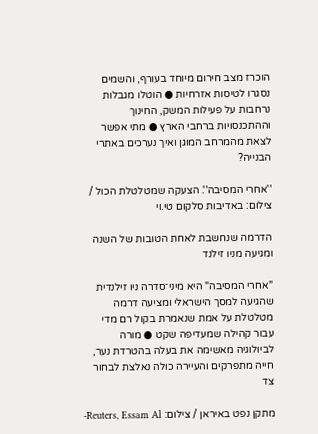הוכרז מצב חירום מיוחד בעורף, והשמים נסגרו לטיסות אזרחיות ● הוטלו מגבלות נרחבות על פעילות המשק, החינוך וההתכנסויות ברחבי הארץ ● מתי אפשר לצאת מהמרחב המוגן ואיך נערכים באתרי הבנייה?

''אחרי המסיבה''. הצעקה שמטלטלת הכול / צילום: באדיבות סלקום טי.וי

הדרמה שנחשבת לאחת הטובות של השנה ומגיעה מניו זילנד

"אחרי המסיבה" היא מיני־סדרה ניו זילנדית שהגיעה למסך הישראלי ומציעה דרמה מטלטלת על אמת שנאמרת בקול רם מדי עבור קהילה שמעדיפה שקט ● מורה לביולוגיה מאשימה את בעלה בהטרדת נער, חייה מתפרקים והעיירה כולה נאלצת לבחור צד

מתקן נפט באיראן / צילום: Reuters, Essam Al-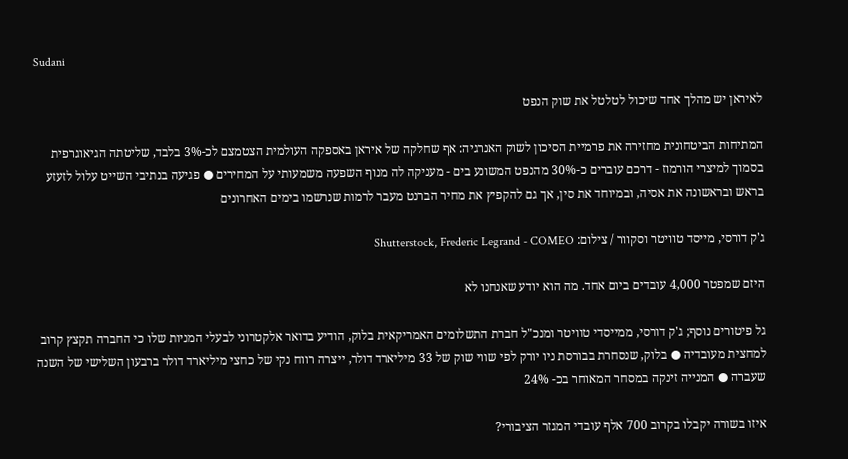Sudani

לאיראן יש מהלך אחד שיכול לטלטל את שוק הנפט

המתיחות הביטחונית מחזירה את פרמיית הסיכון לשוק האנרגיה: אף שחלקה של איראן באספקה העולמית הצטמצם לכ-3% בלבד, שליטתה הגיאוגרפית בסמוך למיצרי הורמוז - דרכם עוברים כ-30% מהנפט המשונע בים - מעניקה לה מנוף השפעה משמעותי על המחירים ● פגיעה בנתיבי השייט עלול לזעזע בראש ובראשונה את אסיה, ובמיוחד את סין, אך גם להקפיץ את מחיר הברנט מעבר לרמות שנרשמו בימים האחרונים

ג'ק דורסי, מייסד טוויטר וסקוור / צילום: Shutterstock, Frederic Legrand - COMEO

היזם שמפטר 4,000 עובדים ביום אחד. מה הוא יודע שאנחנו לא

גל פיטורים נוסף; ג'ק דורסי, ממייסדי טוויטר ומנכ"ל חברת התשלומים האמריקאית בלוק, הודיע בדואר אלקטרוני לבעלי המניות שלו כי החברה תקצץ קרוב למחצית מעובדיה ● בלוק, שנסחרת בבורסת ניו יורק לפי שווי שוק של 33 מיליארד דולר, ייצרה רווח נקי של כחצי מיליארד דולר ברבעון השלישי של השנה שעברה ● המנייה זינקה במסחר המאוחר בכ- 24%

איזו בשורה יקבלו בקרוב 700 אלף עובדי המגזר הציבורי?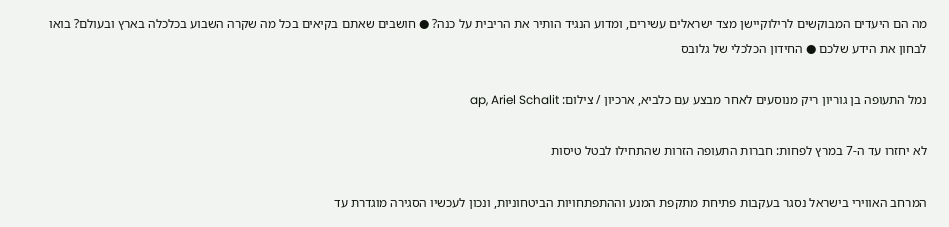מה הם היעדים המבוקשים לרילוקיישן מצד ישראלים עשירים, ומדוע הנגיד הותיר את הריבית על כנה? ● חושבים שאתם בקיאים בכל מה שקרה השבוע בכלכלה בארץ ובעולם? בואו לבחון את הידע שלכם ● החידון הכלכלי של גלובס

נמל התעופה בן גוריון ריק מנוסעים לאחר מבצע עם כלביא, ארכיון / צילום: ap, Ariel Schalit

לא יחזרו עד ה-7 במרץ לפחות: חברות התעופה הזרות שהתחילו לבטל טיסות

המרחב האווירי בישראל נסגר בעקבות פתיחת מתקפת המנע וההתפתחויות הביטחוניות, ונכון לעכשיו הסגירה מוגדרת עד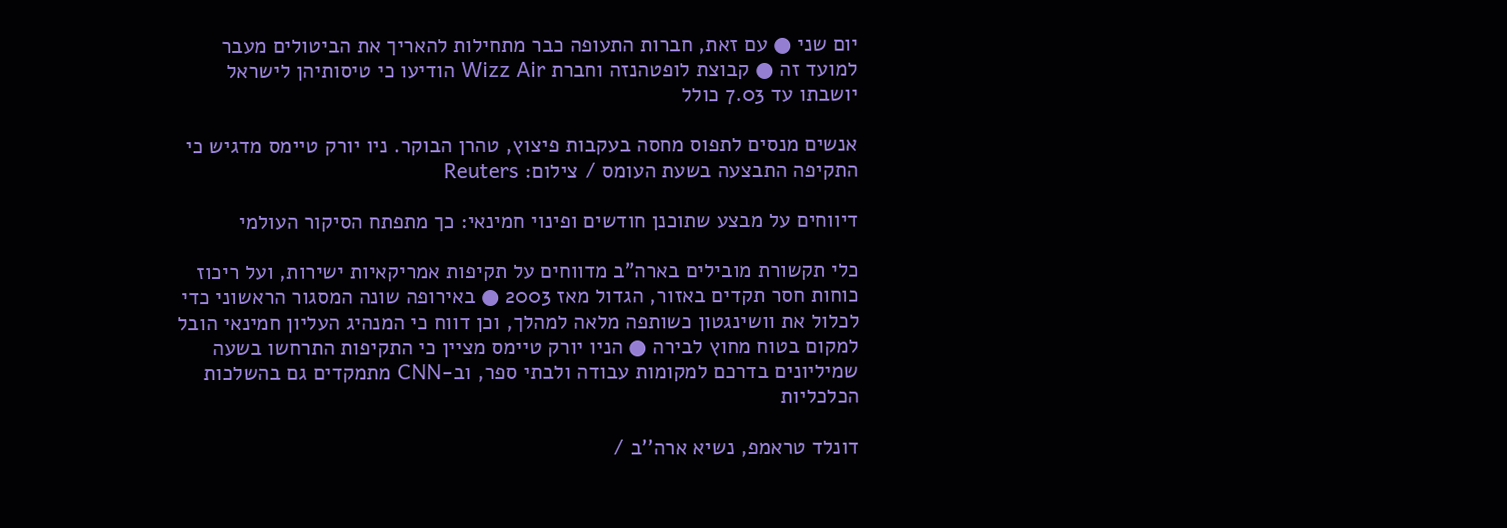יום שני ● עם זאת, חברות התעופה כבר מתחילות להאריך את הביטולים מעבר למועד זה ● קבוצת לופטהנזה וחברת Wizz Air הודיעו כי טיסותיהן לישראל יושבתו עד 7.03 כולל

אנשים מנסים לתפוס מחסה בעקבות פיצוץ, טהרן הבוקר. ניו יורק טיימס מדגיש כי התקיפה התבצעה בשעת העומס / צילום: Reuters

דיווחים על מבצע שתוכנן חודשים ופינוי חמינאי: כך מתפתח הסיקור העולמי

כלי תקשורת מובילים בארה"ב מדווחים על תקיפות אמריקאיות ישירות, ועל ריכוז כוחות חסר תקדים באזור, הגדול מאז 2003 ● באירופה שונה המסגור הראשוני כדי לכלול את וושינגטון כשותפה מלאה למהלך, וכן דווח כי המנהיג העליון חמינאי הובל למקום בטוח מחוץ לבירה ● הניו יורק טיימס מציין כי התקיפות התרחשו בשעה שמיליונים בדרכם למקומות עבודה ולבתי ספר, וב-CNN מתמקדים גם בהשלכות הכלכליות

דונלד טראמפ, נשיא ארה''ב /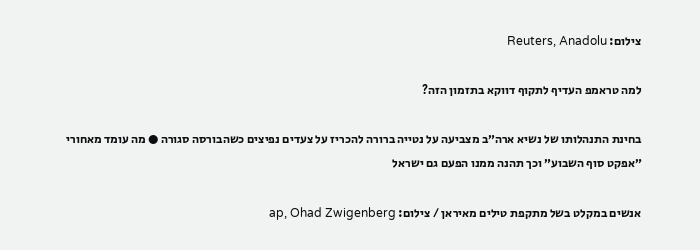צילום: Reuters, Anadolu

למה טראמפ העדיף לתקוף דווקא בתזמון הזה?

בחינת התנהלותו של נשיא ארה״ב מצביעה על נטייה ברורה להכריז על צעדים נפיצים כשהבורסה סגורה ● מה עומד מאחורי ״אפקט סוף השבוע״ וכך תהנה ממנו הפעם גם ישראל

אנשים במקלט בשל מתקפת טילים מאיראן / צילום: ap, Ohad Zwigenberg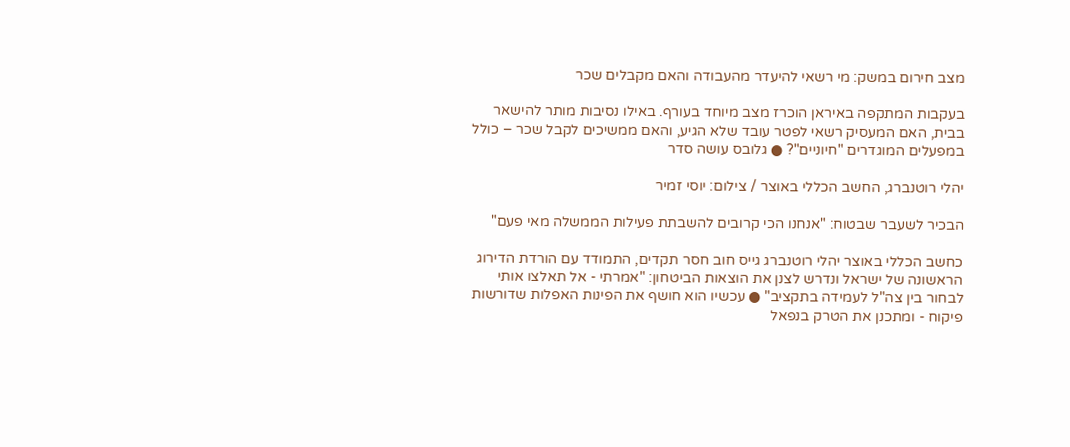מצב חירום במשק: מי רשאי להיעדר מהעבודה והאם מקבלים שכר

בעקבות המתקפה באיראן הוכרז מצב מיוחד בעורף. באילו נסיבות מותר להישאר בבית, האם המעסיק רשאי לפטר עובד שלא הגיע, והאם ממשיכים לקבל שכר – כולל במפעלים המוגדרים "חיוניים"? ● גלובס עושה סדר

יהלי רוטנברג, החשב הכללי באוצר / צילום: יוסי זמיר

הבכיר לשעבר שבטוח: "אנחנו הכי קרובים להשבתת פעילות הממשלה מאי פעם"

כחשב הכללי באוצר יהלי רוטנברג גייס חוב חסר תקדים, התמודד עם הורדת הדירוג הראשונה של ישראל ונדרש לצנן את הוצאות הביטחון: "אמרתי - אל תאלצו אותי לבחור בין צה"ל לעמידה בתקציב" ● עכשיו הוא חושף את הפינות האפלות שדורשות פיקוח - ומתכנן את הטרק בנפאל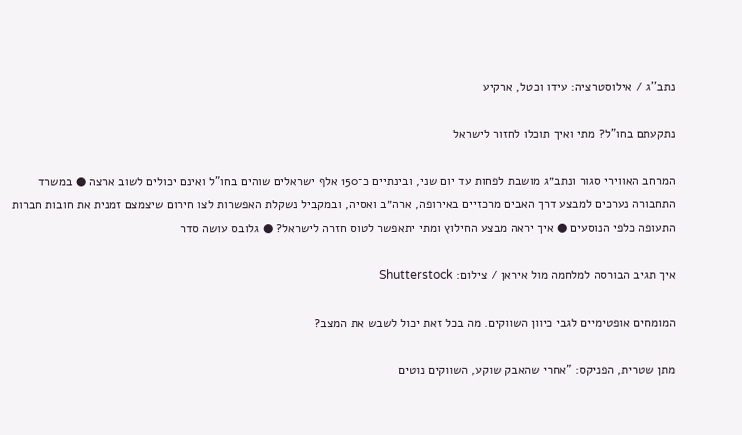נתב''ג / אילוסטרציה: עידו וכטל, ארקיע

נתקעתם בחו"ל? מתי ואיך תוכלו לחזור לישראל

המרחב האווירי סגור ונתב״ג מושבת לפחות עד יום שני, ובינתיים כ־150 אלף ישראלים שוהים בחו"ל ואינם יכולים לשוב ארצה ● במשרד התחבורה נערכים למבצע דרך האבים מרכזיים באירופה, ארה״ב ואסיה, ובמקביל נשקלת האפשרות לצו חירום שיצמצם זמנית את חובות חברות התעופה כלפי הנוסעים ● איך יראה מבצע החילוץ ומתי יתאפשר לטוס חזרה לישראל? ● גלובס עושה סדר

איך תגיב הבורסה למלחמה מול איראן / צילום: Shutterstock

המומחים אופטימיים לגבי כיוון השווקים. מה בכל זאת יכול לשבש את המצב?

מתן שטרית, הפניקס: "אחרי שהאבק שוקע, השווקים נוטים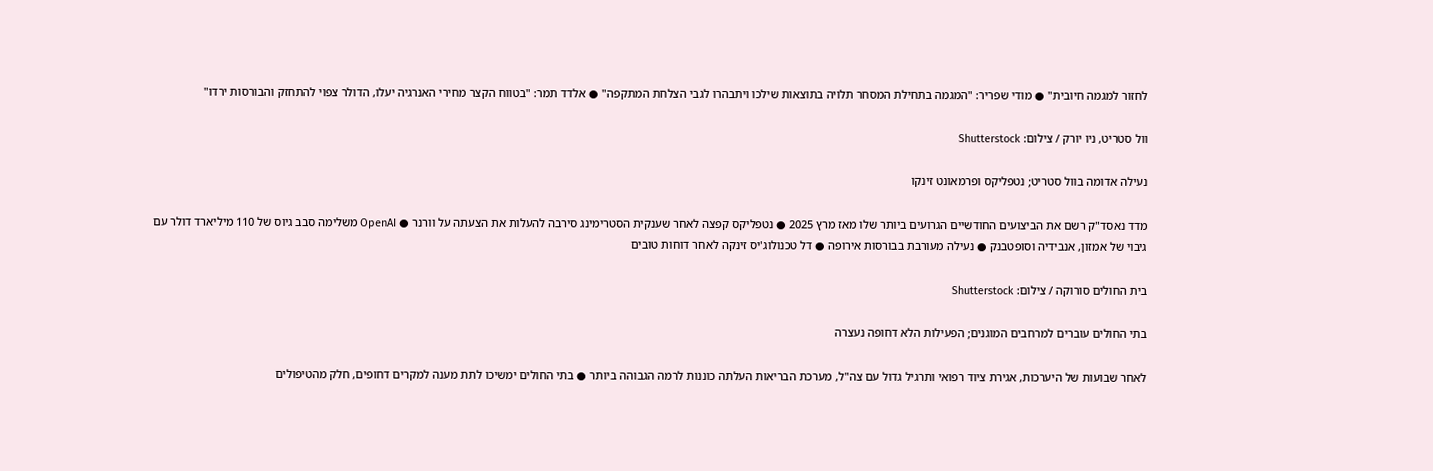לחזור למגמה חיובית" ● מודי שפריר: "המגמה בתחילת המסחר תלויה בתוצאות שילכו ויתבהרו לגבי הצלחת המתקפה" ● אלדד תמר: "בטווח הקצר מחירי האנרגיה יעלו, הדולר צפוי להתחזק והבורסות ירדו"

וול סטריט, ניו יורק / צילום: Shutterstock

נעילה אדומה בוול סטריט; נטפליקס ופרמאונט זינקו

מדד נאסד"ק רשם את הביצועים החודשיים הגרועים ביותר שלו מאז מרץ 2025 ● נטפליקס קפצה לאחר שענקית הסטרימינג סירבה להעלות את הצעתה על וורנר ● OpenAI משלימה סבב גיוס של 110 מיליארד דולר עם גיבוי של אמזון, אנבידיה וסופטבנק ● נעילה מעורבת בבורסות אירופה ● דל טכנולוג'יס זינקה לאחר דוחות טובים

בית החולים סורוקה / צילום: Shutterstock

בתי החולים עוברים למרחבים המוגנים; הפעילות הלא דחופה נעצרה

לאחר שבועות של היערכות, אגירת ציוד רפואי ותרגיל גדול עם צה"ל, מערכת הבריאות העלתה כוננות לרמה הגבוהה ביותר ● בתי החולים ימשיכו לתת מענה למקרים דחופים, חלק מהטיפולים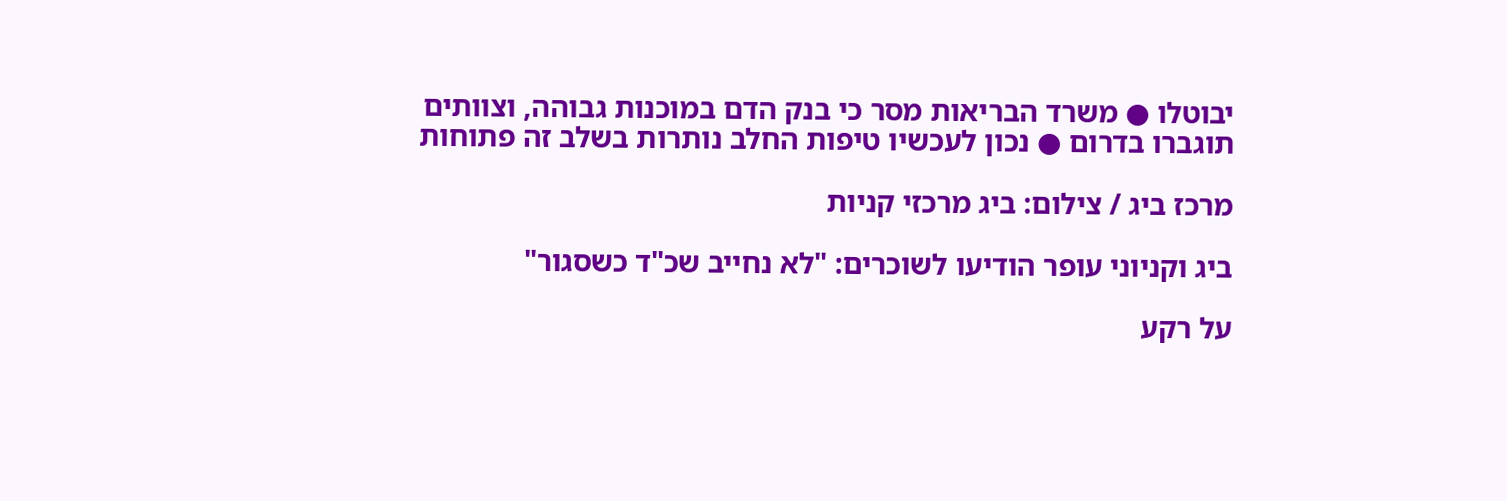יבוטלו ● משרד הבריאות מסר כי בנק הדם במוכנות גבוהה, וצוותים תוגברו בדרום ● נכון לעכשיו טיפות החלב נותרות בשלב זה פתוחות

מרכז ביג / צילום: ביג מרכזי קניות

ביג וקניוני עופר הודיעו לשוכרים: "לא נחייב שכ"ד כשסגור"

על רקע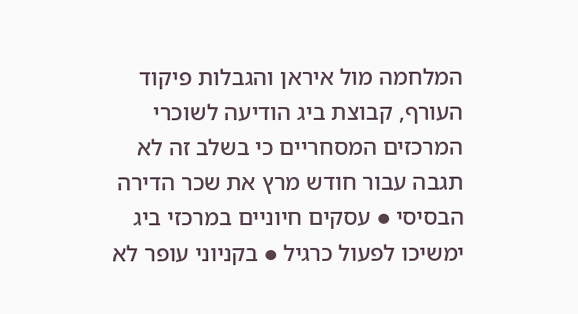המלחמה מול איראן והגבלות פיקוד העורף, קבוצת ביג הודיעה לשוכרי המרכזים המסחריים כי בשלב זה לא תגבה עבור חודש מרץ את שכר הדירה הבסיסי ● עסקים חיוניים במרכזי ביג ימשיכו לפעול כרגיל ● בקניוני עופר לא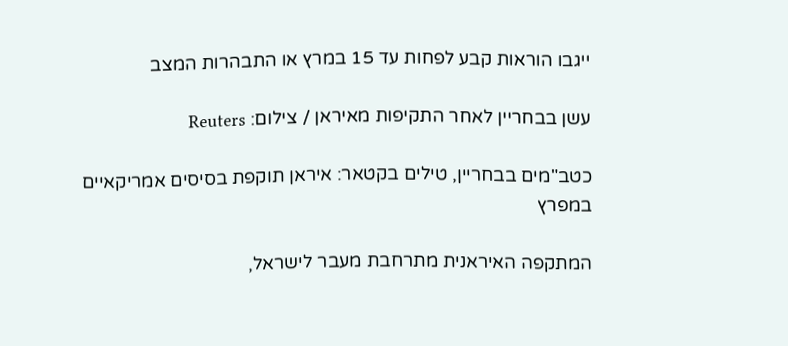ייגבו הוראות קבע לפחות עד 15 במרץ או התבהרות המצב

עשן בבחריין לאחר התקיפות מאיראן / צילום: Reuters

כטב"מים בבחריין, טילים בקטאר: איראן תוקפת בסיסים אמריקאיים במפרץ

המתקפה האיראנית מתרחבת מעבר לישראל,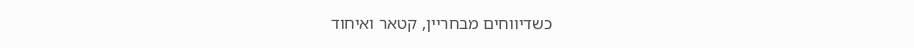כשדיווחים מבחריין, קטאר ואיחוד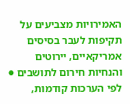האמירויות מצביעים על תקיפות לעבר בסיסים אמריקאיים, יירוטים והנחיות חירום לתושבים ● לפי הערכות קודמות,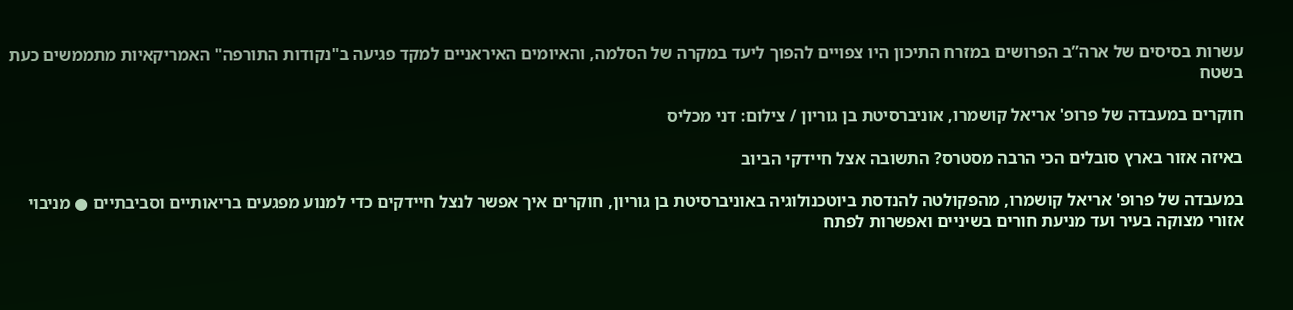עשרות בסיסים של ארה”ב הפרושים במזרח התיכון היו צפויים להפוך ליעד במקרה של הסלמה, והאיומים האיראניים למקד פגיעה ב"נקודות התורפה" האמריקאיות מתממשים כעת בשטח

חוקרים במעבדה של פרופ' אריאל קושמרו, אוניברסיטת בן גוריון / צילום: דני מכליס

באיזה אזור בארץ סובלים הכי הרבה מסטרס? התשובה אצל חיידקי הביוב

במעבדה של פרופ' אריאל קושמרו, מהפקולטה להנדסת ביוטכנולוגיה באוניברסיטת בן גוריון, חוקרים איך אפשר לנצל חיידקים כדי למנוע מפגעים בריאותיים וסביבתיים ● מניבוי אזורי מצוקה בעיר ועד מניעת חורים בשיניים ואפשרות לפתח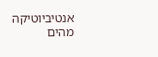אנטיביוטיקה מהים